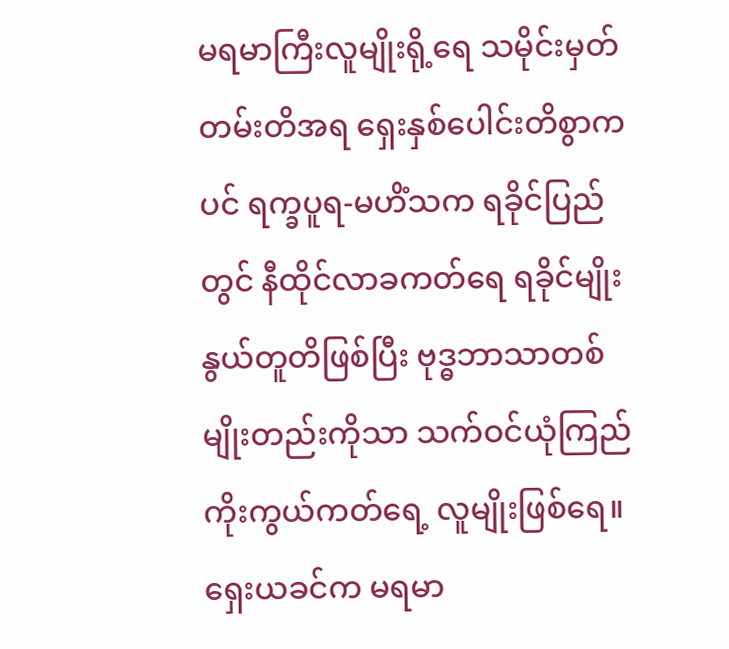မရမာကြီးလူမျိုးရို့ရေ သမိုင်းမှတ်တမ်းတိအရ ရှေးနှစ်ပေါင်းတိစွာကပင် ရက္ခပူရ-မဟိံသက ရခိုင်ပြည်တွင် နီထိုင်လာခကတ်ရေ ရခိုင်မျိုးနွယ်တူတိဖြစ်ပြီး ဗုဒ္ဓဘာသာတစ်မျိုးတည်းကိုသာ သက်ဝင်ယုံကြည်ကိုးကွယ်ကတ်ရေ့ လူမျိုးဖြစ်ရေ။
ရှေးယခင်က မရမာ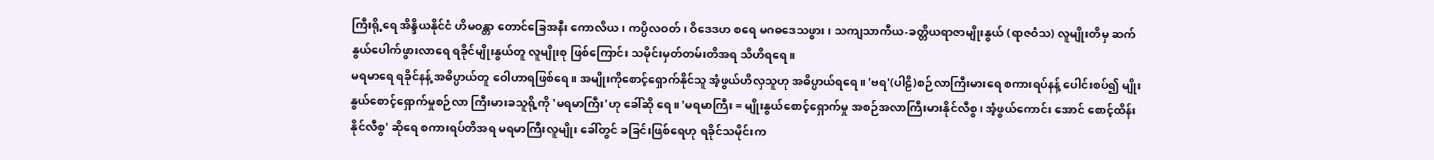ကြီးရို့ရေ အိန္ဒိယနိုင်ငံ ဟိမဝန္တာ တောင်ခြေအနီး ကောလိယ၊ ကပ္ပိလဝတ်၊ ဝိဒေဒဟ စရေ မဂဓဒေသဖွား၊ သကျသာကီယ-ခတ္တိယရာဇာမျိုးနွယ် (ရာဇဝံသ) လူမျိုးတိမှ ဆက်နွယ်ပေါက်ဖွားလာရေ ရခိုင်မျိုးနွယ်တူ လူမျိုးစု ဖြစ်ကြောင်း သမိုင်းမှတ်တမ်းတိအရ သိဟိရရေ။
မရမာရေ ရခိုင်နန့် အဓိပ္ပာယ်တူ ဝေါဟာရဖြစ်ရေ။ အမျိုးကိုစောင့်ရှောက်နိုင်သူ အံ့ဖွယ်ဟိလှသူဟု အဓိပ္ပာယ်ရရေ။ 'ဗရ'(ပါဠိ)စဉ်လာကြီးမားရေ စကားရပ်နန့် ပေါင်းစပ်၍ မျိုးနွယ်စောင့်ရှောက်မှုစဉ်လာ ကြီးမားခသူရို့ကို 'မရမာကြီး'ဟု ခေါ်ဆို ရေ။ 'မရမာကြီး = မျိုးနွယ်စောင့်ရှောက်မှု အစဉ်အလာကြီးမားနိုင်လီစွ၊ အံ့ဖွယ်ကောင်း အောင် စောင့်ထိန်းနိုင်လီစွ' ဆိုရေ စကားရပ်တိအရ မရမာကြီးလူမျိုး ခေါ်တွင် ခခြင်းဖြစ်ရေဟု ရခိုင်သမိုင်းက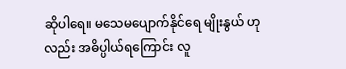ဆိုပါရေ။ မသေမပျောက်နိုင်ရေ မျိုးနွယ် ဟုလည်း အဓိပ္ပါယ်ရကြောင်း လူ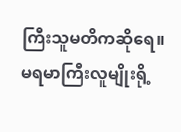ကြီးသူမတိကဆိုရေ။
မရမာကြီးလူမျိုးရို့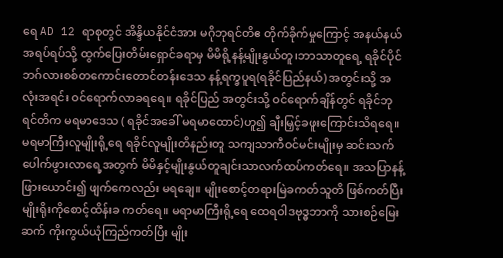ရေ AD 12 ရာစုတွင် အိန္ဒိယနိုင်ငံအား မဂိုဘုရင်တိဧ တိုက်ခိုက်မှုကြောင့် အနယ်နယ် အရပ်ရပ်သို့ ထွက်ပြေးတိမ်းရှောင်ခရာမှ မိမိရို့နန့်မျိုးနွယ်တူ၊ဘာသာတူရေ့ ရခိုင်ပိုင် ဘဂ်လားစစ်တကောင်းတောင်တန်းဒေသ နန့်ရက္ခပူရ(ရခိုင်ပြည်နယ်) အတွင်းသို့ အလုံးအရင်း ဝင်ရောက်လာခရရေ။ ရခိုင်ပြည် အတွင်းသို့ ဝင်ရောက်ချိန်တွင် ရခိုင်ဘုရင်တိက မရမာဒေသ ( ရခိုင်အခေါ် မရမာထောင်)ဟူ၍ ချီးမြှင့်ခဖူးကြောင်းသိရရေ။
မရမာကြီးလူမျိုးရို့ရေ ရခိုင်လူမျိုးတိနည်းတူ သကျသာကီဝင်မင်းမျိုးမှ ဆင်းသက်ပေါက်ဖွားလာရေ့အတွက် မိမိနှင့်မျိုးနွယ်တူချင်းသာလက်ထပ်ကတ်ရေ။ အသပြာနန့်ဖြားယောင်း၍ ဖျက်ကေလည်း မရချေ။ မျိုးစောင့်တရားမြဲခကတ်သူတိ ဖြစ်ကတ်ပြီး မျိုးရိုးကိုစောင့်ထိန်းခ ကတ်ရေ။ မရာမာကြီးရို့ရေ ထေရဝါဒဗုဒ္ဓဘာကို သားစဉ်မြေးဆက် ကိုးကွယ်ယုံကြည်ကတ်ပြီး မျိုး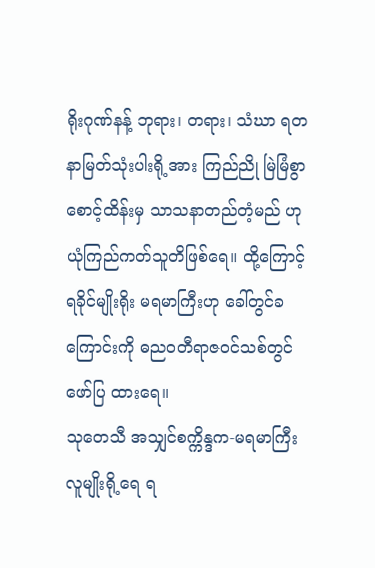ရိုးဂုဏ်နန့် ဘုရား၊ တရား၊ သံဃာ ရတနာမြတ်သုံးပါးရို့အား ကြည်ညို မြဲမြံစွာ စောင့်ထိန်းမှ သာသနာတည်တံ့မည် ဟု ယုံကြည်ကတ်သူတိဖြစ်ရေ။ ထို့ကြောင့် ရခိုင်မျိုးရိုး မရမာကြီးဟု ခေါ်တွင်ခ ကြောင်းကို ဓညဝတီရာဇဝင်သစ်တွင်ဖော်ပြ ထားရေ။
သုတေသီ အသျှင်စက္ကိန္ဒက-မရမာကြီး လူမျိုးရို့ရေ ရ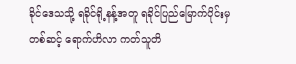ခိုင်ဒေသသို့ ရခိုင်ရို့နန့်အတူ ရခိုင်ပြည်မြောက်ပိုင်းမှတစ်ဆင့် ရောက်ဟိလာ ကတ်သူတိ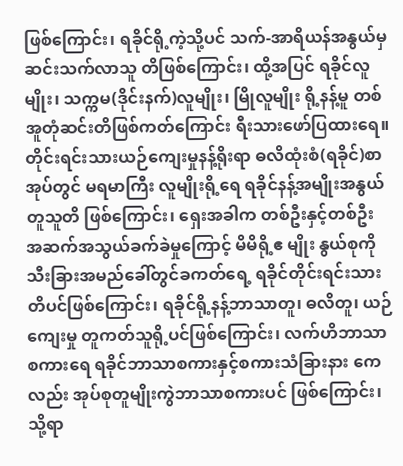ဖြစ်ကြောင်း၊ ရခိုင်ရို့ကဲ့သို့ပင် သက်-အာရိယန်အနွယ်မှ ဆင်းသက်လာသူ တိဖြစ်ကြောင်း၊ ထို့အပြင် ရခိုင်လူမျိုး၊ သက္ကမ(ဒိုင်းနက်)လူမျိုး၊ မြိုလူမျိုး ရို့နန့်မူ တစ်အူတုံဆင်းတိဖြစ်ကတ်ကြောင်း ရီးသားဖော်ပြထားရေ။
တိုင်းရင်းသားယဉ်ကျေးမှုနန့်ရိုးရာ ဓလိထုံးစံ(ရခိုင်)စာအုပ်တွင် မရမာကြီး လူမျိုးရို့ရေ ရခိုင်နန့်အမျိုးအနွယ်တူသူတိ ဖြစ်ကြောင်း၊ ရှေးအခါက တစ်ဦးနှင့်တစ်ဦး အဆက်အသွယ်ခက်ခဲမှုကြောင့် မိမိရို့ဧ မျိုး နွယ်စုကို သီးခြားအမည်ခေါ်တွင်ခကတ်ရေ့ ရခိုင်တိုင်းရင်းသားတိပင်ဖြစ်ကြောင်း၊ ရခိုင်ရို့နန့်ဘာသာတူ၊ ဓလိတူ၊ ယဉ်ကျေးမှု တူကတ်သူရို့ပင်ဖြစ်ကြောင်း၊ လက်ဟိဘာသာ စကားရေ ရခိုင်ဘာသာစကားနှင့်စကားသံခြားနား ကေလည်း အုပ်စုတူမျိုးကွဲဘာသာစကားပင် ဖြစ်ကြောင်း၊ သို့ရာ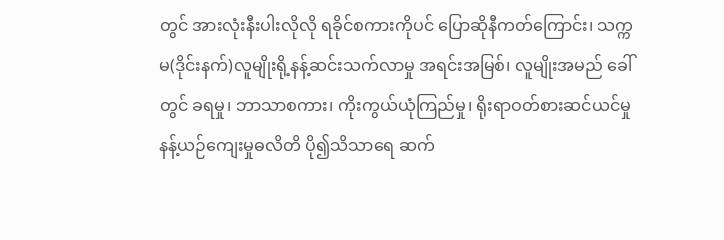တွင် အားလုံးနီးပါးလိုလို ရခိုင်စကားကိုပင် ပြောဆိုနီကတ်ကြောင်း၊ သက္ကမ(ဒိုင်းနက်)လူမျိုးရို့နန့်ဆင်းသက်လာမှု အရင်းအမြစ်၊ လူမျိုးအမည် ခေါ်တွင် ခရမှု၊ ဘာသာစကား၊ ကိုးကွယ်ယုံကြည်မှု၊ ရိုးရာဝတ်စားဆင်ယင်မှုနန့်ယဉ်ကျေးမှုဓလိတိ ပို၍သိသာရေ ဆက်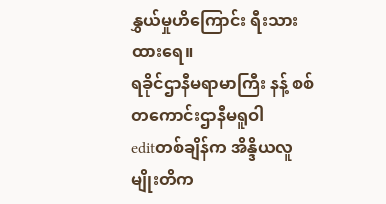နွှယ်မှုဟိကြောင်း ရီးသားထားရေ။
ရခိုင်ဌာနီမရာမာကြီး နန့် စစ်တကောင်းဌာနီမရူဝါ
editတစ်ချိန်က အိန္ဒိယလူမျိုးတိက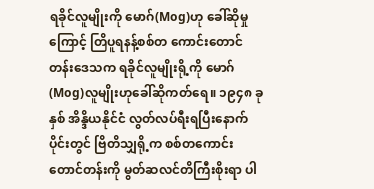ရခိုင်လူမျိုးကို မောဂ်(Mog)ဟု ခေါ်ဆိုမှုကြောင့် တြိပူရနန့်စစ်တ ကောင်းတောင်တန်းဒေသက ရခိုင်လူမျိုးရို့ကို မောဂ်(Mog)လူမျိုးဟုခေါ်ဆိုကတ်ရေ။ ၁၉၄၈ ခုနှစ် အိန္ဒိယနိုင်ငံ လွတ်လပ်ရီးရပြီးနောက်ပိုင်းတွင် ဗြိတိသျှရို့က စစ်တကောင်းတောင်တန်းကို မွတ်ဆလင်တိကြီးစိုးရာ ပါ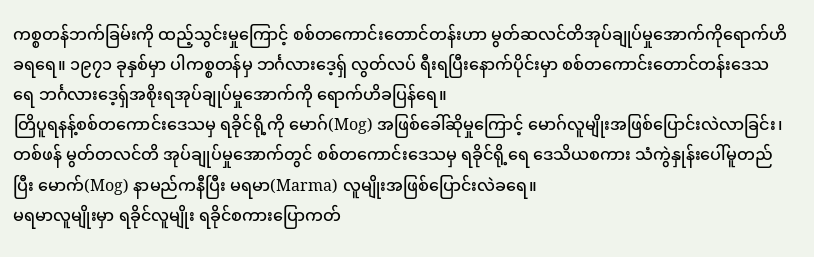ကစ္စတန်ဘက်ခြမ်းကို ထည့်သွင်းမှုကြောင့် စစ်တကောင်းတောင်တန်းဟာ မွတ်ဆလင်တိအုပ်ချုပ်မှုအောက်ကိုရောက်ဟိခရရေ။ ၁၉၇၁ ခုနှစ်မှာ ပါကစ္စတန်မှ ဘင်္ဂလားဒေ့ရှ် လွတ်လပ် ရီးရပြီးနောက်ပိုင်းမှာ စစ်တကောင်းတောင်တန်းဒေသရေ ဘင်္ဂလားဒေ့ရှ်အစိုးရအုပ်ချုပ်မှုအောက်ကို ရောက်ဟိခပြန်ရေ။
တြိပူရနန့်စစ်တကောင်းဒေသမှ ရခိုင်ရို့ကို မောဂ်(Mog) အဖြစ်ခေါ်ဆိုမှုကြောင့် မောဂ်လူမျိုးအဖြစ်ပြောင်းလဲလာခြင်း၊ တစ်ဖန် မွတ်တလင်တိ အုပ်ချုပ်မှုအောက်တွင် စစ်တကောင်းဒေသမှ ရခိုင်ရို့ရေ ဒေသိယစကား သံကွဲနှုန်းပေါ်မူတည်ပြီး မောက်(Mog) နာမည်ကနီပြီး မရမာ(Marma) လူမျိုးအဖြစ်ပြောင်းလဲခရေ။
မရမာလူမျိုးမှာ ရခိုင်လူမျိုး ရခိုင်စကားပြောကတ်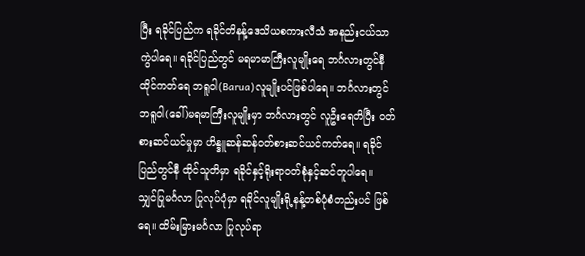ပြီး ရခိုင်ပြည်က ရခိုင်တိနန့်ဒေသိယစကားလီသံ အနည်းငယ်သာကွဲပါရေ။ ရခိုင်ပြည်တွင် မရမာမာကြီးလူမျိုးရေ ဘင်္ဂလားတွင်နီထိုင်ကတ်ရေ ဘရူဝါ(Barua)လူမျိုးပင်ဖြစ်ပါရေ။ ဘင်္ဂလားတွင် ဘရူဝါ(ခေါ်)မရမာကြီးလူမျိုးမှာ ဘင်္ဂလားတွင် လူဦးရေတိပြီး ဝတ်စားဆင်ယင်မှုမှာ ဟိန္ဒူဆန်ဆန်ဝတ်စားဆင်ယင်ကတ်ရေ။ ရခိုင်ပြည်တွင်နီ ထိုင်သူတိမှာ ရခိုင်နှင့်ရိုးရာဝတ်စုံနှင့်ဆင်တူပါရေ။
သျှင်ပြုမင်္ဂလာ ပြုလုပ်ပုံမှာ ရခိုင်လူမျိုးရို့နန့်တစ်ပုံစံတည်းပင် ဖြစ်ရေ။ ထိမ်းမြားမင်္ဂလာ ပြုလုပ်ရာ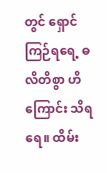တွင် ရှောင်ကြဉ်ရရေ့ ဓလိတိစွာ ဟိကြောင်း သိရရေ။ ထိမ်း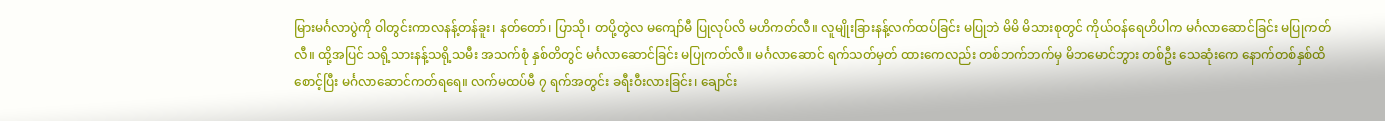မြားမင်္ဂလာပွဲကို ဝါတွင်းကာလနန့်တန်ခူး၊ နတ်တော်၊ ပြာသို၊ တပို့တွဲလ မကျော်မီ ပြုလုပ်လိ မဟိကတ်လီ။ လူမျိုးခြားနန့်လက်ထပ်ခြင်း မပြုဘဲ မိမိ မိသားစုတွင် ကိုယ်ဝန်ရေဟိပါက မင်္ဂလာဆောင်ခြင်း မပြုကတ်လီ။ ထို့အပြင် သရို့သားနန့်သရို့သမီး အသက်စုံ နှစ်တိတွင် မင်္ဂလာဆောင်ခြင်း မပြုကတ်လီ။ မင်္ဂလာဆောင် ရက်သတ်မှတ် ထားကေလည်း တစ်ဘက်ဘက်မှ မိဘမောင်ဘွား တစ်ဦး သေဆုံးကေ နောက်တစ်နှစ်ထိ စောင့်ပြီး မင်္ဂလာဆောင်ကတ်ရရေ။ လက်မထပ်မီ ၇ ရက်အတွင်း ခရီးဝီးလားခြင်း၊ ချောင်း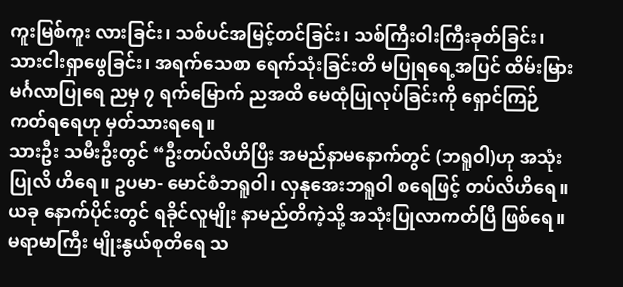ကူးမြစ်ကူး လားခြင်း၊ သစ်ပင်အမြင့်တင်ခြင်း၊ သစ်ကြီးဝါးကြီးခုတ်ခြင်း၊ သားငါးရှာဖွေခြင်း၊ အရက်သေစာ ရေက်သုံးခြင်းတိ မပြုရရေ့အပြင် ထိမ်းမြားမင်္ဂလာပြုရေ ညမှ ၇ ရက်မြောက် ညအထိ မေထုံပြုလုပ်ခြင်းကို ရှောင်ကြဉ်ကတ်ရရေဟု မှတ်သားရရေ။
သားဦး သမီးဦးတွင် “ဦးတပ်လိဟိပြီး အမည်နာမနောက်တွင် (ဘရူဝါ)ဟု အသုံးပြုလိ ဟိရေ။ ဥပမာ- မောင်စံဘရူဝါ၊ လှနုအေးဘရူဝါ စရေဖြင့် တပ်လိဟိရေ။ ယခု နောက်ပိုင်းတွင် ရခိုင်လူမျိုး နာမည်တိကဲ့သို့ အသုံးပြုလာကတ်ပြီ ဖြစ်ရေ။
မရာမာကြီး မျိုးနွယ်စုတိရေ သ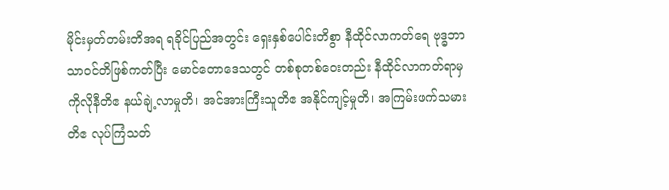မိုင်းမှတ်တမ်းတိအရ ရခိုင်ပြည်အတွင်း ရှေးနှစ်ပေါင်းတိစွာ နီထိုင်လာကတ်ရေ ဗုဒ္ဓဘာသာဝင်တိဖြစ်ကတ်ပြီး မောင်တောဒေသတွင် တစ်စုတစ်ဝေးတည်း နီထိုင်လာကတ်ရာမှ ကိုလိုနီတိဧ နယ်ချဲ့လာမှုတိ၊ အင်အားကြီးသူတိဧ အနိုင်ကျင့်မှုတိ၊ အကြမ်းဖက်သမားတိဧ လုပ်ကြံသတ်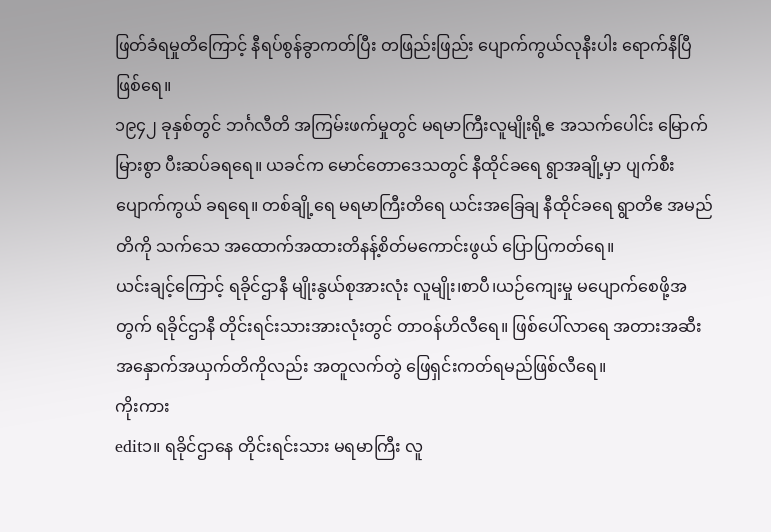ဖြတ်ခံရမှုတိကြောင့် နီရပ်စွန်ခွာကတ်ပြီး တဖြည်းဖြည်း ပျောက်ကွယ်လုနီးပါး ရောက်နီပြီဖြစ်ရေ။
၁၉၄၂ ခုနှစ်တွင် ဘင်္ဂလီတိ အကြမ်းဖက်မှုတွင် မရမာကြီးလူမျိုးရို့ဧ အသက်ပေါင်း မြောက်မြားစွာ ပီးဆပ်ခရရေ။ ယခင်က မောင်တောဒေသတွင် နီထိုင်ခရေ ရွာအချို့မှာ ပျက်စီးပျောက်ကွယ် ခရရေ။ တစ်ချို့ရေ မရမာကြီးတိရေ ယင်းအခြေချ နီထိုင်ခရေ ရွာတိဧ အမည်တိကို သက်သေ အထောက်အထားတိနန့်စိတ်မကောင်းဖွယ် ပြောပြကတ်ရေ။
ယင်းချင့်ကြောင့် ရခိုင်ဌာနီ မျိုးနွယ်စုအားလုံး လူမျိုး၊စာပီ၊ယဉ်ကျေးမှု မပျောက်စေဖို့အတွက် ရခိုင်ဌာနီ တိုင်းရင်းသားအားလုံးတွင် တာဝန်ဟိလီရေ။ ဖြစ်ပေါ်လာရေ အတားအဆီးအနှောက်အယှက်တိကိုလည်း အတူလက်တွဲ ဖြေရှင်းကတ်ရမည်ဖြစ်လီရေ။
ကိုးကား
edit၁။ ရခိုင်ဌာနေ တိုင်းရင်းသား မရမာကြီး လူ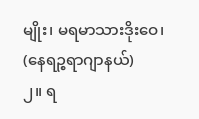မျိုး၊ မရမာသားဒိုးဝေ၊ (နေရဉ္စရာဂျာနယ်)
၂။ ရ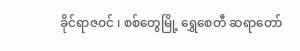ခိုင်ရာဇဝင် ၊ စစ်တွေမြို့ ရွှေစေတီ ဆရာတော်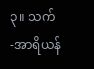၃။ သက်-အာရိယန်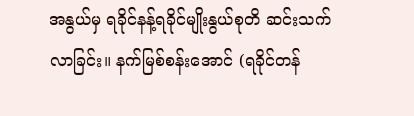အနွယ်မှ ရခိုင်နန့်ရခိုင်မျိုးနွယ်စုတိ ဆင်းသက်လာခြင်း။ နက်မြစ်စန်းအောင် (ရခိုင်တန်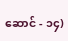ဆောင် - ၁၄)